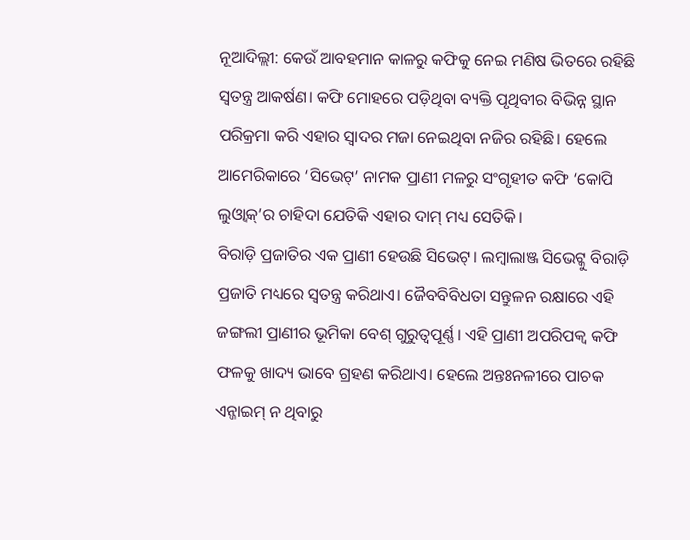ନୂଆଦିଲ୍ଲୀ: କେଉଁ ଆବହମାନ କାଳରୁ କଫିକୁ ନେଇ ମଣିଷ ଭିତରେ ରହିଛି ସ୍ବତନ୍ତ୍ର ଆକର୍ଷଣ। କଫି ମୋହରେ ପଡ଼ିଥିବା ବ୍ୟକ୍ତି ପୃଥିବୀର ବିଭିନ୍ନ ସ୍ଥାନ ପରିକ୍ରମା କରି ଏହାର ସ୍ବାଦର ମଜା ନେଇଥିବା ନଜିର ରହିଛି। ହେଲେ ଆମେରିକାରେ ‘ସିଭେଟ୍’ ନାମକ ପ୍ରାଣୀ ମଳରୁ ସଂଗୃହୀତ କଫି ‘କୋପି ଲୁଓ୍ବାକ୍’ର ଚାହିଦା ଯେତିକି ଏହାର ଦାମ୍ ମଧ୍ୟ ସେତିକି।
ବିରାଡ଼ି ପ୍ରଜାତିର ଏକ ପ୍ରାଣୀ ହେଉଛି ସିଭେଟ୍। ଲମ୍ବାଲାଞ୍ଜ ସିଭେଟ୍କୁ ବିରାଡ଼ି ପ୍ରଜାତି ମଧ୍ୟରେ ସ୍ବତନ୍ତ୍ର କରିଥାଏ। ଜୈବବିବିଧତା ସନ୍ତୁଳନ ରକ୍ଷାରେ ଏହି ଜଙ୍ଗଲୀ ପ୍ରାଣୀର ଭୂମିକା ବେଶ୍ ଗୁରୁତ୍ୱପୂର୍ଣ୍ଣ। ଏହି ପ୍ରାଣୀ ଅପରିପକ୍ୱ କଫି ଫଳକୁ ଖାଦ୍ୟ ଭାବେ ଗ୍ରହଣ କରିଥାଏ। ହେଲେ ଅନ୍ତଃନଳୀରେ ପାଚକ ଏନ୍ଜାଇମ୍ ନ ଥିବାରୁ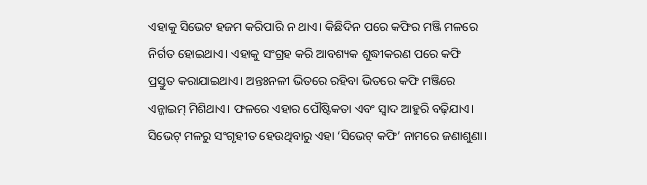ଏହାକୁ ସିଭେଟ ହଜମ କରିପାରି ନ ଥାଏ। କିଛିଦିନ ପରେ କଫିର ମଞ୍ଜି ମଳରେ ନିର୍ଗତ ହୋଇଥାଏ। ଏହାକୁ ସଂଗ୍ରହ କରି ଆବଶ୍ୟକ ଶୁଦ୍ଧୀକରଣ ପରେ କଫି ପ୍ରସ୍ତୁତ କରାଯାଇଥାଏ। ଅନ୍ତଃନଳୀ ଭିତରେ ରହିବା ଭିତରେ କଫି ମଞ୍ଜିରେ ଏନ୍ଜାଇମ୍ ମିଶିଥାଏ। ଫଳରେ ଏହାର ପୌଷ୍ଟିକତା ଏବଂ ସ୍ବାଦ ଆହୁରି ବଢ଼ିଯାଏ। ସିଭେଟ୍ ମଳରୁ ସଂଗୃହୀତ ହେଉଥିବାରୁ ଏହା ‘ସିଭେଟ୍ କଫି’ ନାମରେ ଜଣାଶୁଣା।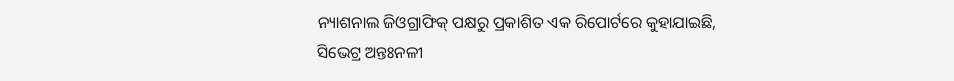ନ୍ୟାଶନାଲ ଜିଓଗ୍ରାଫିକ୍ ପକ୍ଷରୁ ପ୍ରକାଶିତ ଏକ ରିପୋର୍ଟରେ କୁହାଯାଇଛି, ସିଭେଟ୍ର ଅନ୍ତଃନଳୀ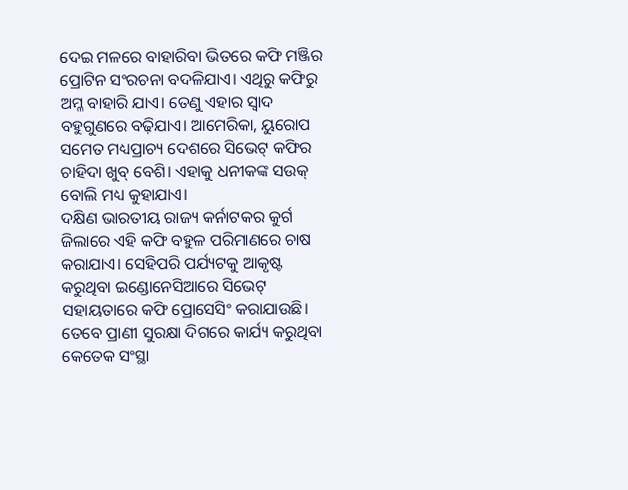ଦେଇ ମଳରେ ବାହାରିବା ଭିତରେ କଫି ମଞ୍ଜିର ପ୍ରୋଟିନ ସଂରଚନା ବଦଳିଯାଏ। ଏଥିରୁ କଫିରୁ ଅମ୍ଳ ବାହାରି ଯାଏ। ତେଣୁ ଏହାର ସ୍ବାଦ ବହୁଗୁଣରେ ବଢ଼ିଯାଏ। ଆମେରିକା, ୟୁରୋପ ସମେତ ମଧ୍ୟପ୍ରାଚ୍ୟ ଦେଶରେ ସିଭେଟ୍ କଫିର ଚାହିଦା ଖୁବ୍ ବେଶି। ଏହାକୁ ଧନୀକଙ୍କ ସଉକ୍ ବୋଲି ମଧ୍ୟ କୁହାଯାଏ।
ଦକ୍ଷିଣ ଭାରତୀୟ ରାଜ୍ୟ କର୍ନାଟକର କୁର୍ଗ ଜିଲାରେ ଏହି କଫି ବହୁଳ ପରିମାଣରେ ଚାଷ କରାଯାଏ। ସେହିପରି ପର୍ଯ୍ୟଟକୁ ଆକୃଷ୍ଟ କରୁଥିବା ଇଣ୍ଡୋନେସିଆରେ ସିଭେଟ୍ ସହାୟତାରେ କଫି ପ୍ରୋସେସିଂ କରାଯାଉଛି। ତେବେ ପ୍ରାଣୀ ସୁରକ୍ଷା ଦିଗରେ କାର୍ଯ୍ୟ କରୁଥିବା କେତେକ ସଂସ୍ଥା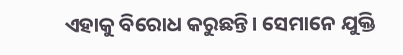ଏହାକୁ ବିରୋଧ କରୁଛନ୍ତି। ସେମାନେ ଯୁକ୍ତି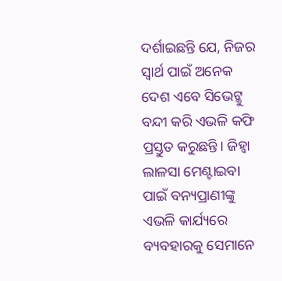ଦର୍ଶାଇଛନ୍ତି ଯେ, ନିଜର ସ୍ବାର୍ଥ ପାଇଁ ଅନେକ ଦେଶ ଏବେ ସିଭେଟ୍କୁ ବନ୍ଦୀ କରି ଏଭଳି କଫି ପ୍ରସ୍ତୁତ କରୁଛନ୍ତି। ଜିହ୍ବା ଲାଳସା ମେଣ୍ଟାଇବା ପାଇଁ ବନ୍ୟପ୍ରାଣୀଙ୍କୁ ଏଭଳି କାର୍ଯ୍ୟରେ ବ୍ୟବହାରକୁ ସେମାନେ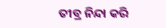ତୀବ୍ର ନିନ୍ଦା କରି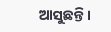ଆସୁଛନ୍ତି।